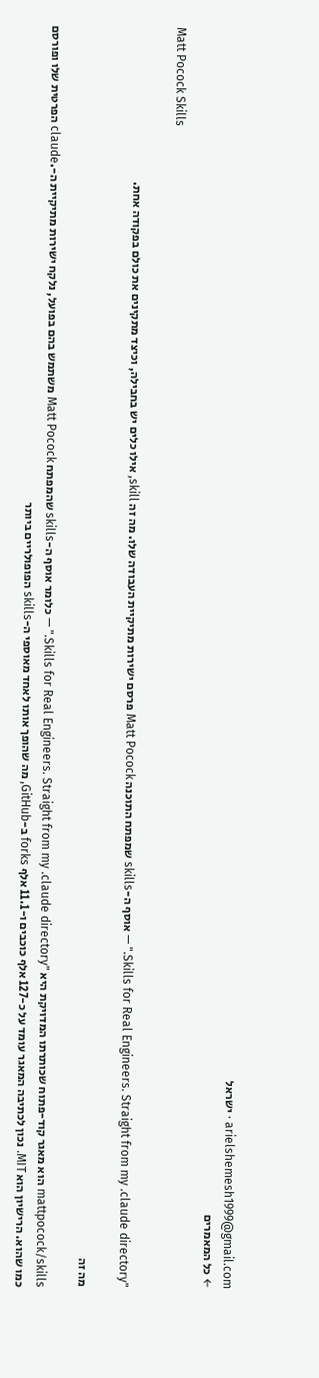arielshemesh1999@gmail.com · ישראל
← כל המאמרים

Matt Pocock Skills

"Skills for Real Engineers. Straight from my .claude directory." — אוסף ה-skills שמפתח התוכנה Matt Pocock פרסם ישירות מתיקיית העבודה שלו. מה זה skill, אילו כלים יש בחבילה, וכיצד מתקינים את כולם בפקודה אחת.

מה זה

mattpocock/skills הוא מאגר קוד-פתוח שכותרתו המדויקת היא "Skills for Real Engineers. Straight from my .claude directory." — כלומר אוסף ה-skills שהמפתח Matt Pocock משתמש בהם בפועל, נלקח ישירות מתיקיית ה-.claude הפרטית שלו ופורסם כמו שהוא. הרישיון הוא MIT. נכון לכתיבה המאגר עומד על כ-127 אלף כוכבים ו-11.1 אלף forks ב-GitHub, מה שהופך אותו לאחד מאוספי ה-skills הפופולריים ביותר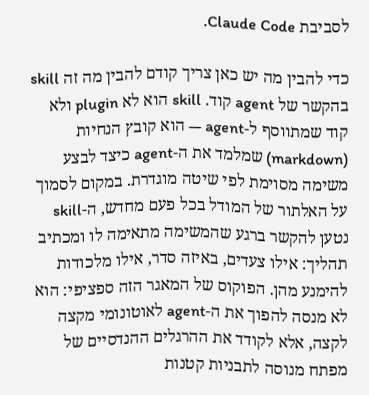לסביבת Claude Code.

כדי להבין מה יש כאן צריך קודם להבין מה זה skill בהקשר של agent קוד. skill הוא לא plugin ולא קוד שמתווסף ל-agent — הוא קובץ הנחיות (markdown) שמלמד את ה-agent כיצד לבצע משימה מסוימת לפי שיטה מוגדרת. במקום לסמוך על האלתור של המודל בכל פעם מחדש, ה-skill נטען להקשר ברגע שהמשימה מתאימה לו ומכתיב תהליך: אילו צעדים, באיזה סדר, אילו מלכודות להימנע מהן. הפוקוס של המאגר הזה ספציפי: הוא לא מנסה להפוך את ה-agent לאוטונומי מקצה לקצה, אלא לקודד את ההרגלים ההנדסיים של מפתח מנוסה לתבניות קטנות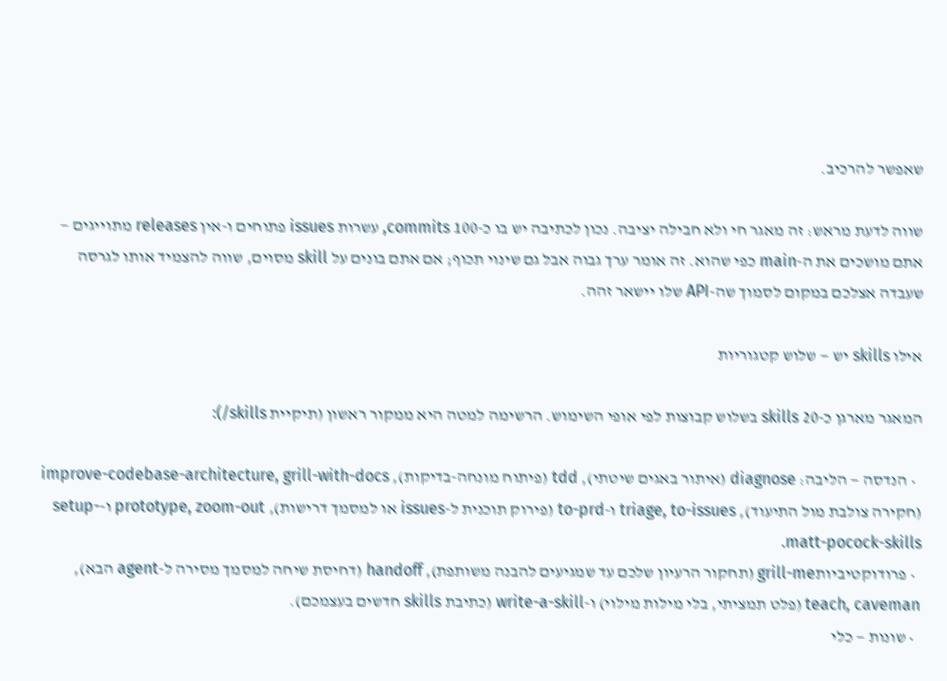שאפשר להרכיב.

שווה לדעת מראש: זה מאגר חי ולא חבילה יציבה. נכון לכתיבה יש בו כ-100 commits, עשרות issues פתוחים ו-אין releases מתוייגים — אתם מושכים את ה-main כפי שהוא. זה אומר ערך גבוה אבל גם שינוי תכוף; אם אתם בונים על skill מסוים, שווה להצמיד אותו לגרסה שעבדה אצלכם במקום לסמוך שה-API שלו יישאר זהה.

אילו skills יש — שלוש קטגוריות

המאגר מארגן כ-20 skills בשלוש קבוצות לפי אופי השימוש. הרשימה למטה היא ממקור ראשון (תיקיית skills/):

  • הנדסה — הליבה: diagnose (איתור באגים שיטתי), tdd (פיתוח מונחה-בדיקות), improve-codebase-architecture, grill-with-docs (חקירה צולבת מול התיעוד), triage, to-issues ו-to-prd (פירוק תוכנית ל-issues או למסמך דרישות), prototype, zoom-out ו-setup-matt-pocock-skills.
  • פרודוקטיביותgrill-me (תחקור הרעיון שלכם עד שמגיעים להבנה משותפת), handoff (דחיסת שיחה למסמך מסירה ל-agent הבא), teach, caveman (פלט תמציתי, בלי מילות מילוי) ו-write-a-skill (כתיבת skills חדשים בעצמכם).
  • שונות — כלי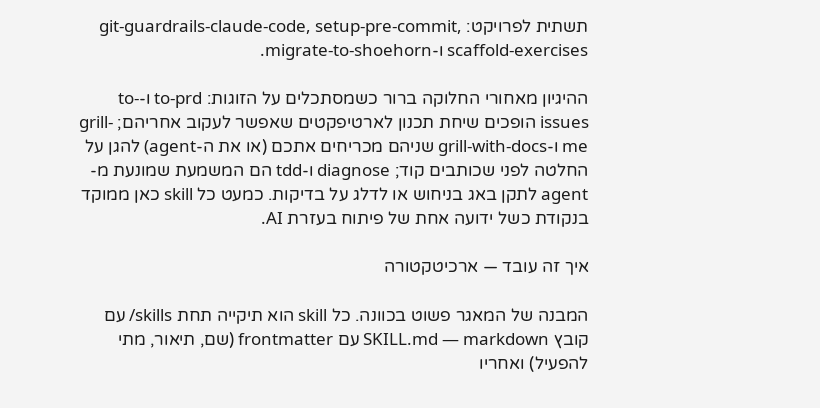תשתית לפרויקט: git-guardrails-claude-code, setup-pre-commit, scaffold-exercises ו-migrate-to-shoehorn.

ההיגיון מאחורי החלוקה ברור כשמסתכלים על הזוגות: to-prd ו-to-issues הופכים שיחת תכנון לארטיפקטים שאפשר לעקוב אחריהם; grill-me ו-grill-with-docs שניהם מכריחים אתכם (או את ה-agent) להגן על החלטה לפני שכותבים קוד; diagnose ו-tdd הם המשמעת שמונעת מ-agent לתקן באג בניחוש או לדלג על בדיקות. כמעט כל skill כאן ממוקד בנקודת כשל ידועה אחת של פיתוח בעזרת AI.

איך זה עובד — ארכיטקטורה

המבנה של המאגר פשוט בכוונה. כל skill הוא תיקייה תחת skills/ עם קובץ SKILL.md — markdown עם frontmatter (שם, תיאור, מתי להפעיל) ואחריו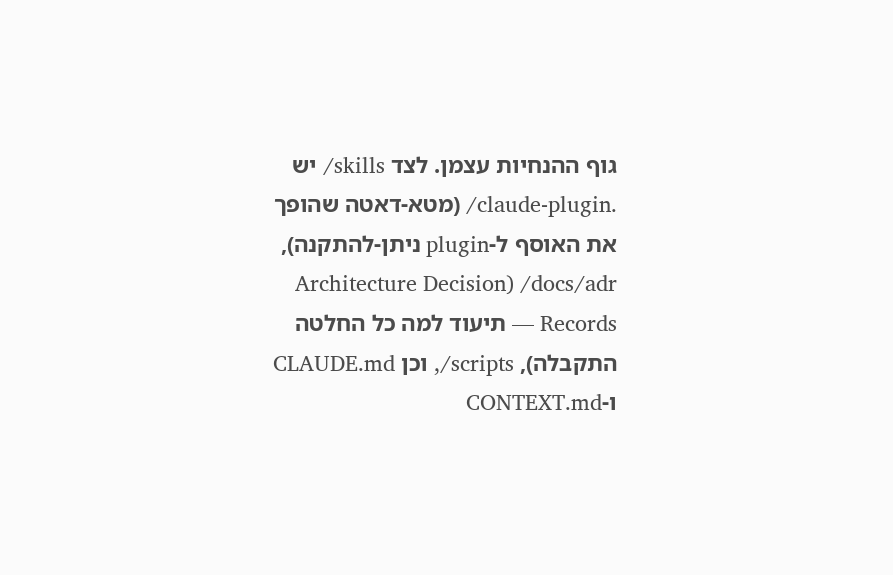גוף ההנחיות עצמן. לצד skills/ יש .claude-plugin/ (מטא-דאטה שהופך את האוסף ל-plugin ניתן-להתקנה), docs/adr/ (Architecture Decision Records — תיעוד למה כל החלטה התקבלה), scripts/, וכן CLAUDE.md ו-CONTEXT.md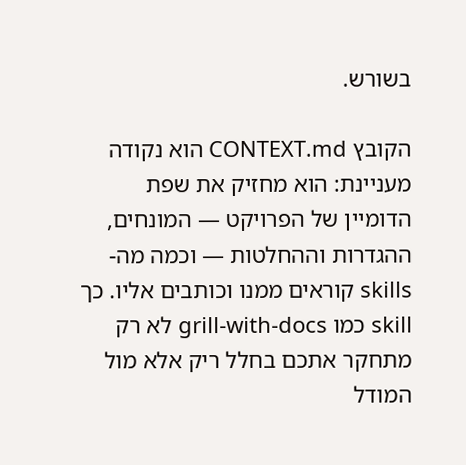בשורש.

הקובץ CONTEXT.md הוא נקודה מעניינת: הוא מחזיק את שפת הדומיין של הפרויקט — המונחים, ההגדרות וההחלטות — וכמה מה-skills קוראים ממנו וכותבים אליו. כך skill כמו grill-with-docs לא רק מתחקר אתכם בחלל ריק אלא מול המודל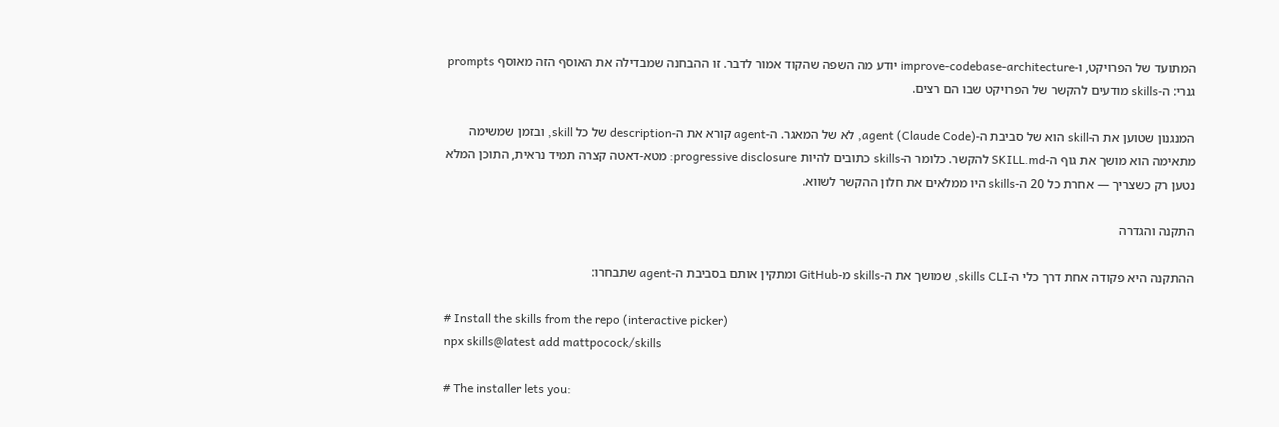המתועד של הפרויקט, ו-improve-codebase-architecture יודע מה השפה שהקוד אמור לדבר. זו ההבחנה שמבדילה את האוסף הזה מאוסף prompts גנרי: ה-skills מודעים להקשר של הפרויקט שבו הם רצים.

המנגנון שטוען את ה-skill הוא של סביבת ה-agent (Claude Code), לא של המאגר. ה-agent קורא את ה-description של כל skill, ובזמן שמשימה מתאימה הוא מושך את גוף ה-SKILL.md להקשר. כלומר ה-skills כתובים להיות progressive disclosure: מטא-דאטה קצרה תמיד נראית, התוכן המלא נטען רק כשצריך — אחרת כל 20 ה-skills היו ממלאים את חלון ההקשר לשווא.

התקנה והגדרה

ההתקנה היא פקודה אחת דרך כלי ה-skills CLI, שמושך את ה-skills מ-GitHub ומתקין אותם בסביבת ה-agent שתבחרו:

# Install the skills from the repo (interactive picker)
npx skills@latest add mattpocock/skills

# The installer lets you: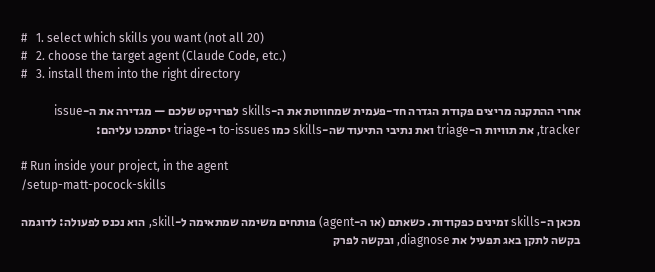#   1. select which skills you want (not all 20)
#   2. choose the target agent (Claude Code, etc.)
#   3. install them into the right directory

אחרי ההתקנה מריצים פקודת הגדרה חד-פעמית שמחווטת את ה-skills לפרויקט שלכם — מגדירה את ה-issue tracker, את תוויות ה-triage ואת נתיבי התיעוד שה-skills כמו to-issues ו-triage יסתמכו עליהם:

# Run inside your project, in the agent
/setup-matt-pocock-skills

מכאן ה-skills זמינים כפקודות. כשאתם (או ה-agent) פותחים משימה שמתאימה ל-skill, הוא נכנס לפעולה: לדוגמה בקשה לתקן באג תפעיל את diagnose, ובקשה לפרק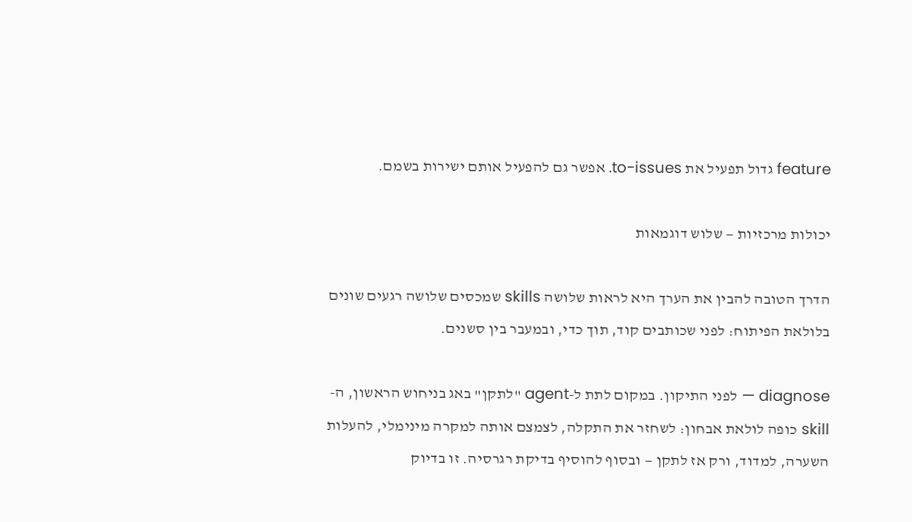feature גדול תפעיל את to-issues. אפשר גם להפעיל אותם ישירות בשמם.

יכולות מרכזיות — שלוש דוגמאות

הדרך הטובה להבין את הערך היא לראות שלושה skills שמכסים שלושה רגעים שונים בלולאת הפיתוח: לפני שכותבים קוד, תוך כדי, ובמעבר בין סשנים.

diagnose — לפני התיקון. במקום לתת ל-agent "לתקן" באג בניחוש הראשון, ה-skill כופה לולאת אבחון: לשחזר את התקלה, לצמצם אותה למקרה מינימלי, להעלות השערה, למדוד, ורק אז לתקן — ובסוף להוסיף בדיקת רגרסיה. זו בדיוק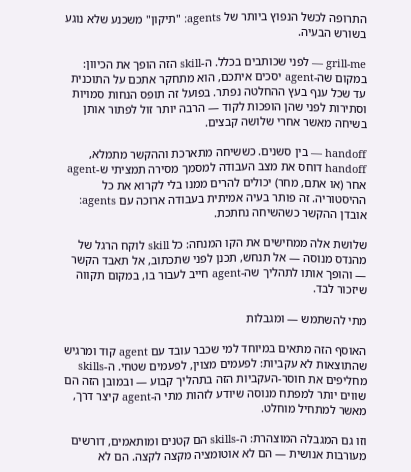התרופה לכשל הנפוץ ביותר של agents: "תיקון" משכנע שלא נוגע בשורש הבעיה.

grill-me — לפני שכותבים בכלל. ה-skill הזה הופך את הכיוון: במקום שה-agent יסכים איתכם, הוא מתחקר אתכם על התוכנית עד שכל ענף בעץ ההחלטה נפתר. בפועל זה תופס הנחות סמויות וסתירות לפני שהן הופכות לקוד — הרבה יותר זול לפתור אותן בשיחה מאשר אחרי שלושה קבצים.

handoff — בין סשנים. כששיחה מתארכת וההקשר מתמלא, handoff דוחס את מצב העבודה למסמך מסירה תמציתי ש-agent אחר (או אתם, מחר) יכולים להרים ממנו בלי לקרוא את כל ההיסטוריה. זה פותר בעיה אמיתית בעבודה ארוכה עם agents: אובדן ההקשר כשהשיחה נחתכת.

שלושת אלה ממחישים את הקו המנחה: כל skill לוקח הרגל של מהנדס מנוסה — אל תנחש, תכנן לפני שתכתוב, אל תאבד הקשר — והופך אותו לתהליך שה-agent חייב לעבור בו, במקום תקווה שיזכור לבד.

מתי להשתמש — ומגבלות

האוסף הזה מתאים במיוחד למי שכבר עובד עם agent קוד ומרגיש שהתוצאות לא עקביות: לפעמים מצוין, לפעמים שטחי. ה-skills מחליפים את חוסר-העקביות הזה בתהליך קבוע — ובמובן הזה הם שווים יותר למפתח מנוסה שיודע לזהות מתי ה-agent קיצר דרך, מאשר למתחיל מוחלט.

וזו גם המגבלה המוצהרת: ה-skills הם קטנים ומותאמים, דורשים מעורבות אנושית — הם לא אוטומציה מקצה לקצה. הם לא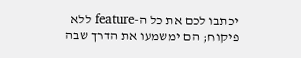יכתבו לכם את כל ה-feature ללא פיקוח; הם ימשמעו את הדרך שבה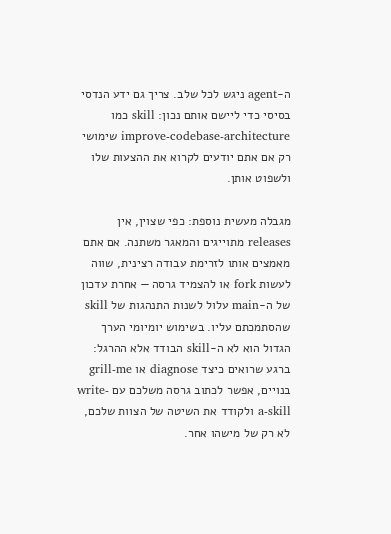ה-agent ניגש לכל שלב. צריך גם ידע הנדסי בסיסי כדי ליישם אותם נכון: skill כמו improve-codebase-architecture שימושי רק אם אתם יודעים לקרוא את ההצעות שלו ולשפוט אותן.

מגבלה מעשית נוספת: כפי שצוין, אין releases מתוייגים והמאגר משתנה. אם אתם מאמצים אותו לזרימת עבודה רצינית, שווה לעשות fork או להצמיד גרסה — אחרת עדכון של ה-main עלול לשנות התנהגות של skill שהסתמכתם עליו. בשימוש יומיומי הערך הגדול הוא לא ה-skill הבודד אלא ההרגל: ברגע שרואים כיצד diagnose או grill-me בנויים, אפשר לכתוב גרסה משלכם עם write-a-skill ולקודד את השיטה של הצוות שלכם, לא רק של מישהו אחר.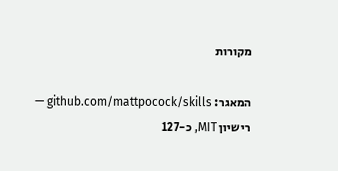מקורות

המאגר: github.com/mattpocock/skills — רישיון MIT, כ-127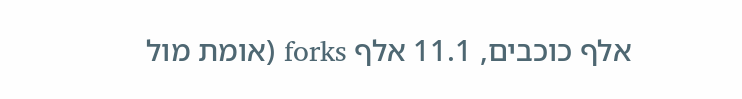אלף כוכבים, 11.1 אלף forks (אומת מול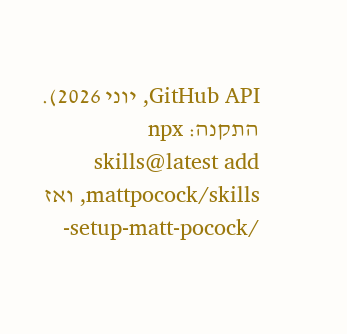GitHub API, יוני 2026).
התקנה: npx skills@latest add mattpocock/skills, ואז /setup-matt-pocock-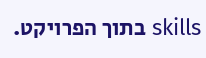skills בתוך הפרויקט.